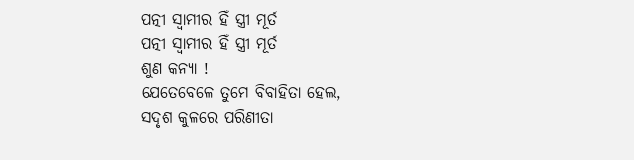ପତ୍ନୀ ସ୍ବାମୀର ହିଁ ସ୍ତ୍ରୀ ମୂର୍ତ
ପତ୍ନୀ ସ୍ବାମୀର ହିଁ ସ୍ତ୍ରୀ ମୂର୍ତ
ଶୁଣ କନ୍ୟା !
ଯେତେବେଳେ ତୁମେ ବିବାହିତା ହେଲ,
ସଦୃଶ କୁଳରେ ପରିଣୀତା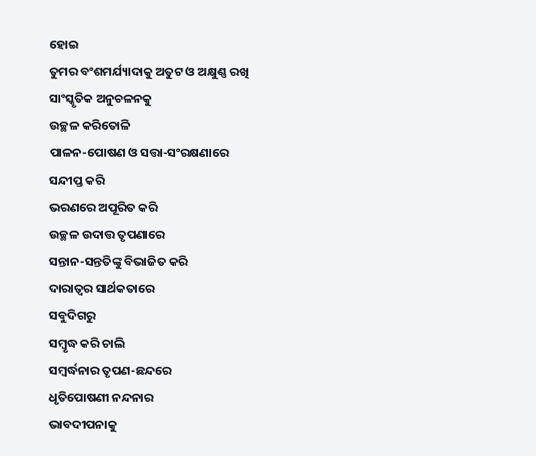ହୋଇ
ତୁମର ବଂଶମର୍ଯ୍ୟାଦାକୁ ଅତୁଟ ଓ ଅକ୍ଷୁଣ୍ଣ ରଖି
ସାଂସ୍କୃତିକ ଅନୁଚଳନକୁ
ଉଚ୍ଛଳ କରିତୋଳି
ପାଳନ-ପୋଷଣ ଓ ସତ୍ତା-ସଂରକ୍ଷଣାରେ
ସନ୍ଦୀପ୍ତ କରି
ଭରଣରେ ଅପୂରିତ କରି
ଉଚ୍ଛଳ ଉଦାତ୍ତ ତୃପଣାରେ
ସନ୍ତାନ-ସନ୍ତତିଙ୍କୁ ବିଭାଜିତ କରି
ଦାରାତ୍ୱର ସାର୍ଥକତାରେ
ସବୁଦିଗରୁ
ସମ୍ବୃଦ୍ଧ କରି ଚାଲି
ସମ୍ବର୍ଦ୍ଧନାର ତୃପଣ-ଛନ୍ଦରେ
ଧୃତିପୋଷଣୀ ନନ୍ଦନାର
ଭାବଦୀପନାକୁ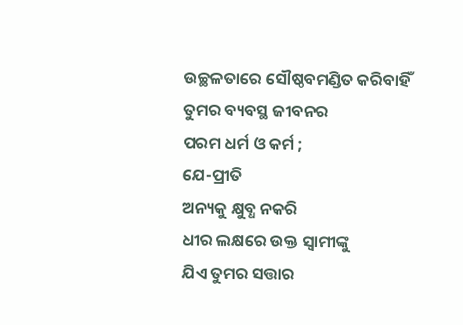ଉଚ୍ଛଳତାରେ ସୌଷ୍ଠବମଣ୍ଡିତ କରିବାହିଁ
ତୁମର ବ୍ୟବସ୍ଥ ଜୀବନର
ପରମ ଧର୍ମ ଓ କର୍ମ ;
ଯେ-ପ୍ରୀତି
ଅନ୍ୟକୁ କ୍ଷୁବ୍ଧ ନକରି
ଧୀର ଲକ୍ଷରେ ଉକ୍ତ ସ୍ୱାମୀଙ୍କୁ
ଯିଏ ତୁମର ସତ୍ତାର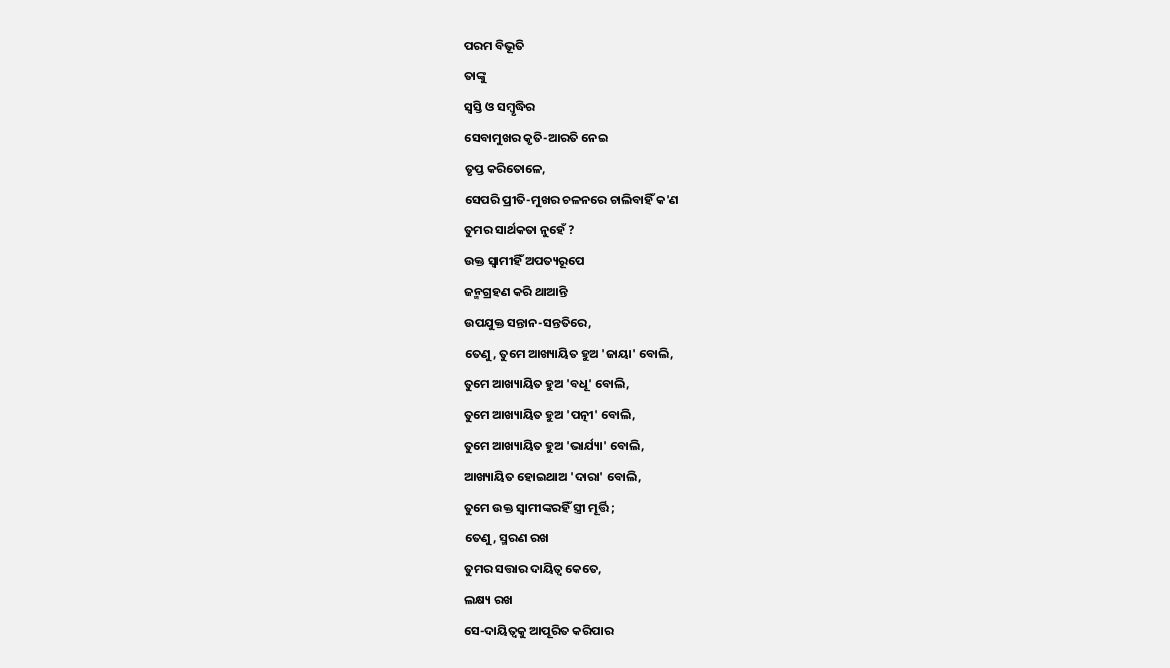ପରମ ବିଭୂତି
ତାଙ୍କୁ
ସ୍ବସ୍ତି ଓ ସମ୍ବୃଦ୍ଧିର
ସେବାମୁଖର କୃତି-ଆରତି ନେଇ
ତୃପ୍ତ କରିତୋଳେ,
ସେପରି ପ୍ରୀତି-ମୁଖର ଚଳନରେ ଚାଲିବାହିଁ କ'ଣ
ତୁମର ସାର୍ଥକତା ନୁହେଁ ?
ଉକ୍ତ ସ୍ୱାମୀହିଁ ଅପତ୍ୟରୂପେ
ଜନ୍ମଗ୍ରହଣ କରି ଥାଆନ୍ତି
ଉପଯୁକ୍ତ ସନ୍ତାନ-ସନ୍ତତିରେ,
ତେଣୁ, ତୁମେ ଆଖ୍ୟାୟିତ ହୁଅ 'ଜାୟା' ବୋଲି,
ତୁମେ ଆଖ୍ୟାୟିତ ହୁଅ 'ବଧୂ' ବୋଲି,
ତୁମେ ଆଖ୍ୟାୟିତ ହୁଅ 'ପତ୍ନୀ' ବୋଲି,
ତୁମେ ଆଖ୍ୟାୟିତ ହୁଅ 'ଭାର୍ଯ୍ୟା' ବୋଲି,
ଆଖ୍ୟାୟିତ ହୋଇଥାଅ 'ଦାରା' ବୋଲି,
ତୁମେ ଉକ୍ତ ସ୍ୱାମୀଙ୍କରହିଁ ସ୍ତ୍ରୀ ମୂର୍ତ୍ତି ;
ତେଣୁ, ସ୍ମରଣ ରଖ
ତୁମର ସତ୍ତାର ଦାୟିତ୍ୱ କେତେ,
ଲକ୍ଷ୍ୟ ରଖ
ସେ-ଦାୟିତ୍ୱକୁ ଆପୂରିତ କରିପାର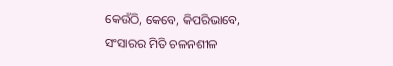କେଉଁଠି, କେବେ, କିପରିଭାବେ,
ସଂସାରର ମିତି ଚଳନଶୀଳ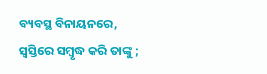ବ୍ୟବସ୍ଥ ବିନାୟନରେ,
ସ୍ୱସ୍ତିରେ ସମ୍ବୃଦ୍ଧ କରି ତାଙ୍କୁ ;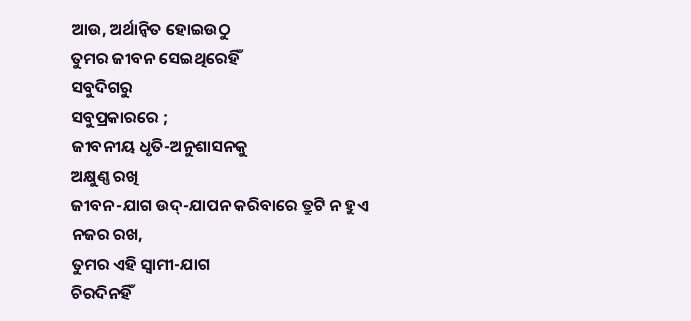ଆଉ, ଅର୍ଥାନ୍ୱିତ ହୋଇଉଠୁ
ତୁମର ଜୀବନ ସେଇଥିରେହିଁ
ସବୁଦିଗରୁ
ସବୁପ୍ରକାରରେ ;
ଜୀବନୀୟ ଧୃତି-ଅନୁଶାସନକୁ
ଅକ୍ଷୁଣ୍ଣ ରଖି
ଜୀବନ-ଯାଗ ଉଦ୍-ଯାପନ କରିବାରେ ତ୍ରୁଟି ନ ହୁଏ
ନଜର ରଖ,
ତୁମର ଏହି ସ୍ୱାମୀ-ଯାଗ
ଚିରଦିନହିଁ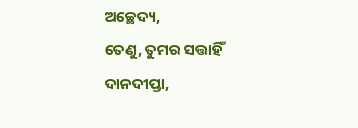ଅଚ୍ଛେଦ୍ୟ,
ତେଣୁ, ତୁମର ସତ୍ତାହିଁ
ଦାନଦୀପ୍ତା,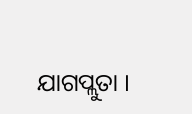ଯାଗପ୍ଲୁତା ।